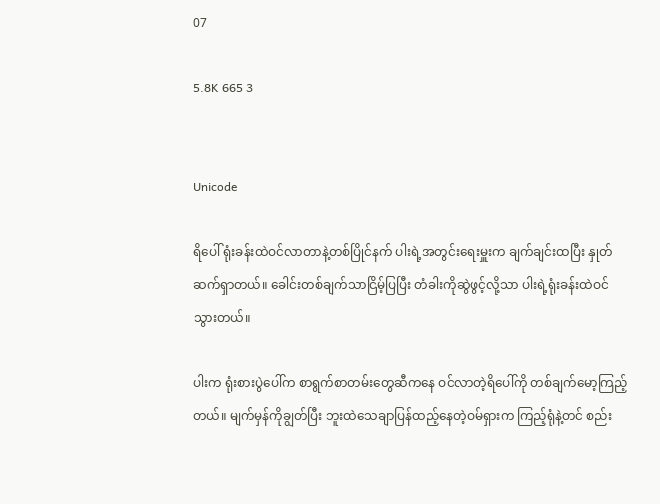07

5.8K 665 3


Unicode

ရိပေါ် ရုံးခန်းထဲဝင်လာတာနဲ့တစ်ပြိုင်နက် ပါးရဲ့အတွင်းရေးမှူးက ချက်ချင်းထပြီး နှုတ်ဆက်ရှာတယ်။ ခေါင်းတစ်ချက်သာငြိမ့်ပြပြီး တံခါးကိုဆွဲဖွင့်လို့သာ ပါးရဲ့ရုံးခန်းထဲဝင်သွားတယ်။

ပါးက ရုံးစားပွဲပေါ်က စာရွက်စာတမ်းတွေဆီကနေ ဝင်လာတဲ့ရိပေါ်ကို တစ်ချက်မော့ကြည့်တယ်။ မျက်မှန်ကိုချွတ်ပြီး ဘူးထဲသေချာပြန်ထည့်နေတဲ့ဝမ်ရှားက ကြည့်ရုံနဲ့တင် စည်း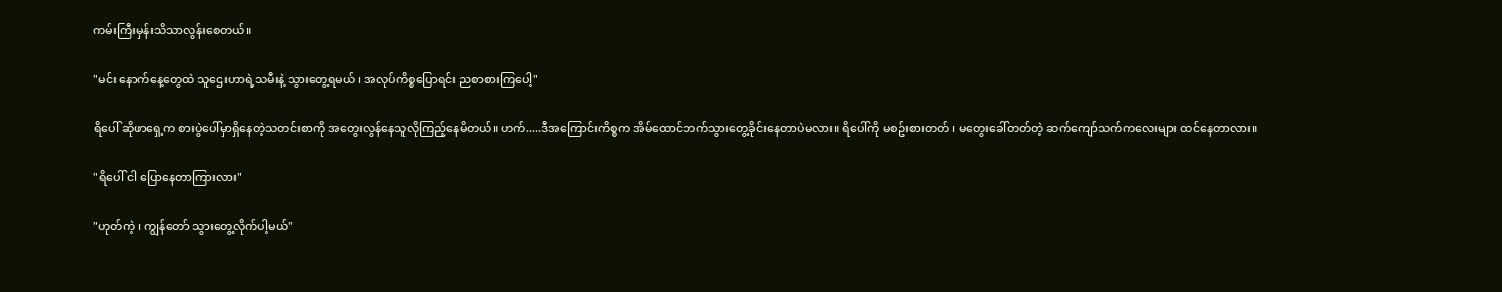ကမ်းကြီးမှန်းသိသာလွန်းစေတယ်။

"မင်း နောက်နေ့တွေထဲ သူဌေးဟာရဲ့သမီးနဲ့ သွားတွေ့ရမယ် ၊ အလုပ်ကိစ္စပြောရင်း ညစာစားကြပေါ့"

ရိပေါ် ဆိုဖာရှေ့က စားပွဲပေါ်မှာရှိနေတဲ့သတင်းစာကို အတွေးလွန်နေသူလိုကြည့်နေမိတယ်။ ဟက်.....ဒီအကြောင်းကိစ္စက အိမ်ထောင်ဘက်သွားတွေ့ခိုင်းနေတာပဲမလား။ ရိပေါ်ကို မစဥ်းစားတတ် ၊ မတွေးခေါ်တတ်တဲ့ ဆက်ကျော်သက်ကလေးများ ထင်နေတာလား။

"ရိပေါ် ငါ ပြောနေတာကြားလား"

"ဟုတ်ကဲ့ ၊ ကျွန်တော် သွားတွေ့လိုက်ပါ့မယ်"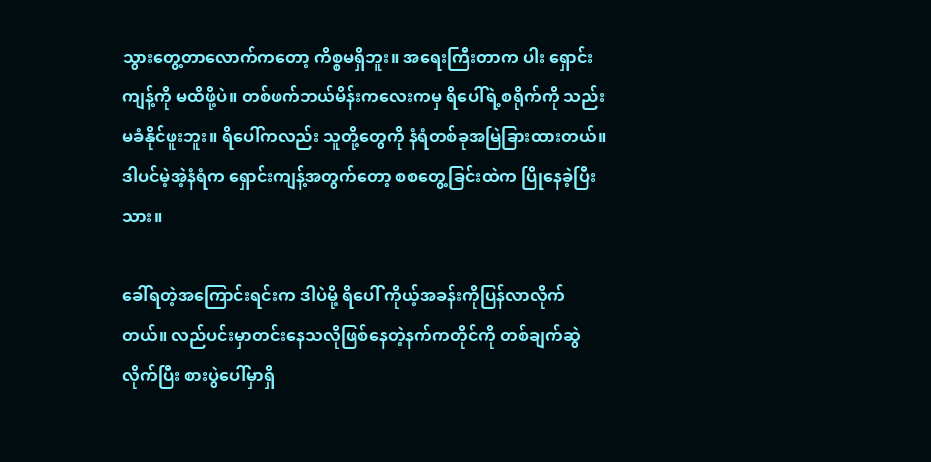သွားတွေ့တာလောက်ကတော့ ကိစ္စမရှိဘူး။ အရေးကြီးတာက ပါး ရှောင်းကျန့်ကို မထိဖို့ပဲ။ တစ်ဖက်ဘယ်မိန်းကလေးကမှ ရိပေါ်ရဲ့စရိုက်ကို သည်းမခံနိုင်ဖူးဘူး။ ရိပေါ်ကလည်း သူတို့တွေကို နံရံတစ်ခုအမြဲခြားထားတယ်။ ဒါပင်မဲ့အဲ့နံရံက ရှောင်းကျန့်အတွက်တော့ စစတွေ့ခြင်းထဲက ပြိုနေခဲ့ပြီးသား။

ခေါ်ရတဲ့အကြောင်းရင်းက ဒါပဲမို့ ရိပေါ် ကိုယ့်အခန်းကိုပြန်လာလိုက်တယ်။ လည်ပင်းမှာတင်းနေသလိုဖြစ်နေတဲ့နက်ကတိုင်ကို တစ်ချက်ဆွဲလိုက်ပြီး စားပွဲပေါ်မှာရှိ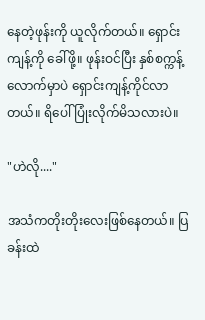နေတဲ့ဖုန်းကို ယူလိုက်တယ်။ ရှောင်းကျန့်ကို ခေါ်ဖို့။ ဖုန်းဝင်ပြီး နှစ်စက္ကန့်လောက်မှာပဲ ရှောင်းကျန့်ကိုင်လာတယ်။ ရိပေါ် ပြုံးလိုက်မိသလားပဲ။

"ဟဲလို...."

အသံကတိုးတိုးလေးဖြစ်နေတယ်။ ပြခန်းထဲ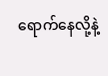ရောက်နေလို့နဲ့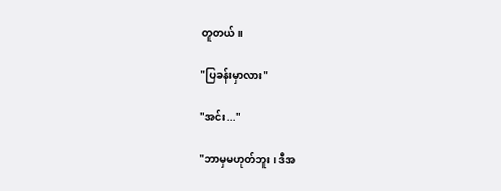တူတယ်။

"ပြခန်းမှာလား"

"အင်း..."

"ဘာမှမဟုတ်ဘူး ၊ ဒီအ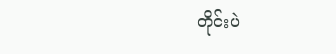တိုင်းပဲ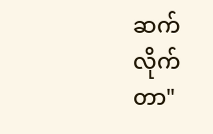ဆက်လိုက်တာ"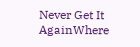Never Get It AgainWhere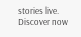stories live. Discover now